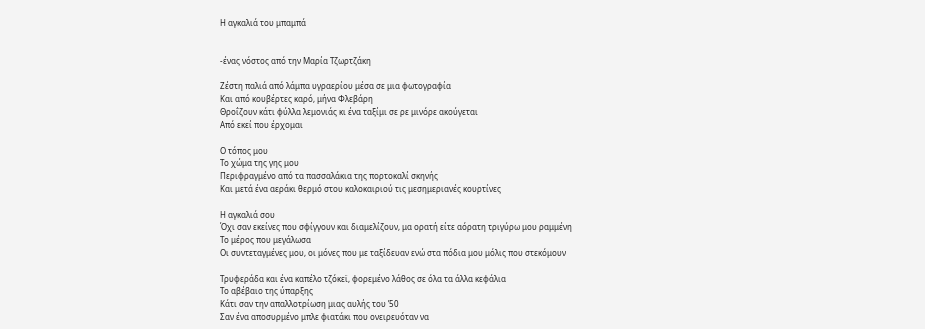Η αγκαλιά του μπαμπά


-ένας νόστος από την Μαρία Τζωρτζάκη

Ζέστη παλιά από λάμπα υγραερίου μέσα σε μια φωτογραφία
Και από κουβέρτες καρό, μήνα Φλεβάρη
Θροΐζουν κάτι φύλλα λεμονιάς κι ένα ταξίμι σε ρε μινόρε ακούγεται
Από εκεί που έρχομαι

Ο τόπος μου
Το χώμα της γης μου
Περιφραγμένο από τα πασσαλάκια της πορτοκαλί σκηνής
Και μετά ένα αεράκι θερμό στου καλοκαιριού τις μεσημεριανές κουρτίνες

Η αγκαλιά σου
Όχι σαν εκείνες που σφίγγουν και διαμελίζουν, μα ορατή είτε αόρατη τριγύρω μου ραμμένη
Το μέρος που μεγάλωσα
Οι συντεταγμένες μου, οι μόνες που με ταξίδευαν ενώ στα πόδια μου μόλις που στεκόμουν

Τρυφεράδα και ένα καπέλο τζόκεϊ, φορεμένο λάθος σε όλα τα άλλα κεφάλια
Το αβέβαιο της ύπαρξης
Κάτι σαν την απαλλοτρίωση μιας αυλής του ’50
Σαν ένα αποσυρμένο μπλε φιατάκι που ονειρευόταν να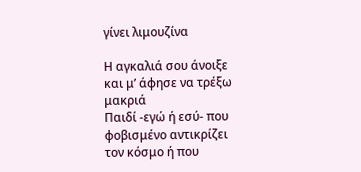γίνει λιμουζίνα

Η αγκαλιά σου άνοιξε και μ’ άφησε να τρέξω μακριά
Παιδί -εγώ ή εσύ- που φοβισμένο αντικρίζει τον κόσμο ή που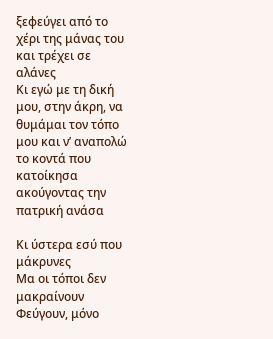ξεφεύγει από το χέρι της μάνας του και τρέχει σε αλάνες
Κι εγώ με τη δική μου, στην άκρη, να θυμάμαι τον τόπο μου και ν’ αναπολώ το κοντά που κατοίκησα ακούγοντας την πατρική ανάσα

Κι ύστερα εσύ που μάκρυνες
Μα οι τόποι δεν μακραίνουν
Φεύγουν, μόνο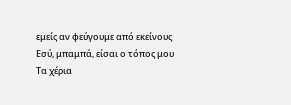εμείς αν φεύγουμε από εκείνους
Εσύ, μπαμπά, είσαι ο τόπος μου
Τα χέρια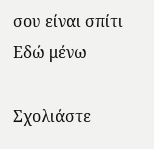σου είναι σπίτι
Εδώ μένω

Σχολιάστε